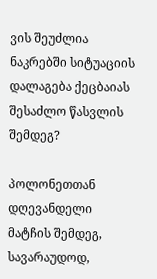ვის შეუძლია ნაკრებში სიტუაციის დალაგება ქეცბაიას შესაძლო წასვლის შემდეგ?

პოლონეთთან დღევანდელი მატჩის შემდეგ, სავარაუდოდ,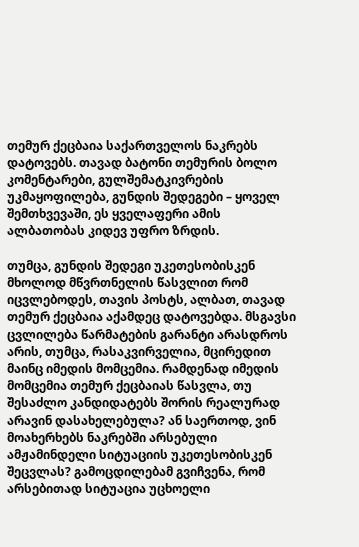თემურ ქეცბაია საქართველოს ნაკრებს დატოვებს. თავად ბატონი თემურის ბოლო კომენტარები, გულშემატკივრების უკმაყოფილება, გუნდის შედეგები – ყოველ შემთხვევაში, ეს ყველაფერი ამის ალბათობას კიდევ უფრო ზრდის.

თუმცა, გუნდის შედეგი უკეთესობისკენ მხოლოდ მწვრთნელის წასვლით რომ იცვლებოდეს, თავის პოსტს, ალბათ, თავად თემურ ქეცბაია აქამდეც დატოვებდა. მსგავსი ცვლილება წარმატების გარანტი არასდროს არის, თუმცა, რასაკვირველია, მცირედით მაინც იმედის მომცემია. რამდენად იმედის მომცემია თემურ ქეცბაიას წასვლა, თუ შესაძლო კანდიდატებს შორის რეალურად არავინ დასახელებულა? ან საერთოდ, ვინ მოახერხებს ნაკრებში არსებული ამჟამინდელი სიტუაციის უკეთესობისკენ შეცვლას? გამოცდილებამ გვიჩვენა, რომ არსებითად სიტუაცია უცხოელი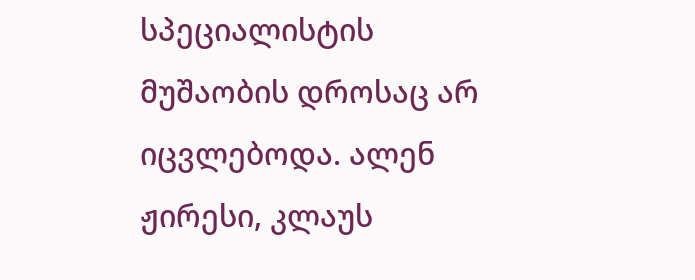სპეციალისტის მუშაობის დროსაც არ იცვლებოდა. ალენ ჟირესი, კლაუს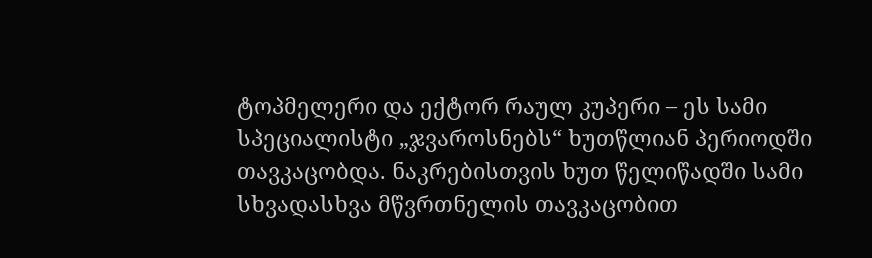ტოპმელერი და ექტორ რაულ კუპერი – ეს სამი სპეციალისტი „ჯვაროსნებს“ ხუთწლიან პერიოდში თავკაცობდა. ნაკრებისთვის ხუთ წელიწადში სამი სხვადასხვა მწვრთნელის თავკაცობით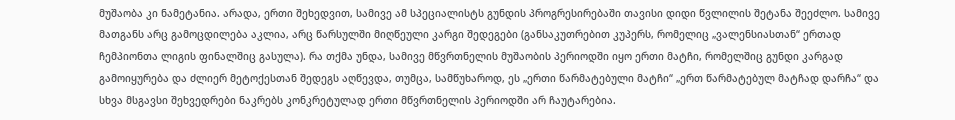მუშაობა კი ნამეტანია. არადა, ერთი შეხედვით, სამივე ამ სპეციალისტს გუნდის პროგრესირებაში თავისი დიდი წვლილის შეტანა შეეძლო. სამივე მათგანს არც გამოცდილება აკლია, არც წარსულში მიღწეული კარგი შედეგები (განსაკუთრებით კუპერს, რომელიც „ვალენსიასთან“ ერთად ჩემპიონთა ლიგის ფინალშიც გასულა). რა თქმა უნდა, სამივე მწვრთნელის მუშაობის პერიოდში იყო ერთი მატჩი, რომელშიც გუნდი კარგად გამოიყურება და ძლიერ მეტოქესთან შედეგს აღწევდა, თუმცა, სამწუხაროდ, ეს „ერთი წარმატებული მატჩი“ „ერთ წარმატებულ მატჩად დარჩა“ და სხვა მსგავსი შეხვედრები ნაკრებს კონკრეტულად ერთი მწვრთნელის პერიოდში არ ჩაუტარებია.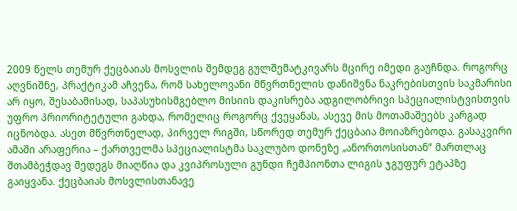2009 წელს თემურ ქეცბაიას მოსვლის შემდეგ გულშემატკივარს მცირე იმედი გაუჩნდა. როგორც აღვნიშნე, პრაქტიკამ აჩვენა, რომ სახელოვანი მწვრთნელის დანიშვნა ნაკრებისთვის საკმარისი არ იყო, შესაბამისად, საპასუხისმგებლო მისიის დაკისრება ადგილობრივი სპეციალისტვისთვის უფრო პრიორიტეტული გახდა, რომელიც როგორც ქვეყანას, ასევე მის მოთამაშეებს კარგად იცნობდა. ასეთ მწვრთნელად, პირველ რიგში, სწორედ თემურ ქეცბაია მოიაზრებოდა. გასაკვირი ამაში არაფერია – ქართველმა სპეციალისტმა საკლუბო დონეზე „ანორთოსისთან“ მართლაც შთამბეჭდავ შედეგს მიაღწია და კვიპროსული გუნდი ჩემპიონთა ლიგის ჯგუფურ ეტაპზე გაიყვანა. ქეცბაიას მოსვლისთანავე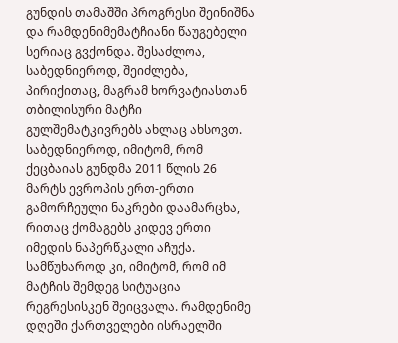გუნდის თამაშში პროგრესი შეინიშნა და რამდენიმემატჩიანი წაუგებელი სერიაც გვქონდა. შესაძლოა, საბედნიეროდ, შეიძლება, პირიქითაც, მაგრამ ხორვატიასთან თბილისური მატჩი გულშემატკივრებს ახლაც ახსოვთ. საბედნიეროდ, იმიტომ, რომ ქეცბაიას გუნდმა 2011 წლის 26 მარტს ევროპის ერთ-ერთი გამორჩეული ნაკრები დაამარცხა, რითაც ქომაგებს კიდევ ერთი იმედის ნაპერწკალი აჩუქა. სამწუხაროდ კი, იმიტომ, რომ იმ მატჩის შემდეგ სიტუაცია რეგრესისკენ შეიცვალა. რამდენიმე დღეში ქართველები ისრაელში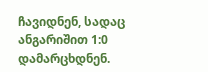ჩავიდნენ, სადაც ანგარიშით 1:0 დამარცხდნენ.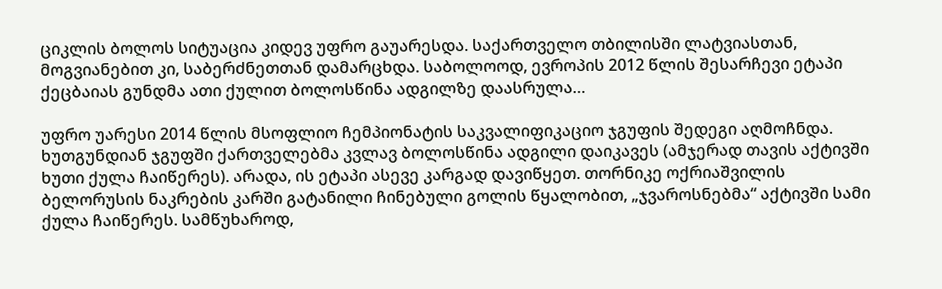ციკლის ბოლოს სიტუაცია კიდევ უფრო გაუარესდა. საქართველო თბილისში ლატვიასთან, მოგვიანებით კი, საბერძნეთთან დამარცხდა. საბოლოოდ, ევროპის 2012 წლის შესარჩევი ეტაპი ქეცბაიას გუნდმა ათი ქულით ბოლოსწინა ადგილზე დაასრულა…

უფრო უარესი 2014 წლის მსოფლიო ჩემპიონატის საკვალიფიკაციო ჯგუფის შედეგი აღმოჩნდა. ხუთგუნდიან ჯგუფში ქართველებმა კვლავ ბოლოსწინა ადგილი დაიკავეს (ამჯერად თავის აქტივში ხუთი ქულა ჩაიწერეს). არადა, ის ეტაპი ასევე კარგად დავიწყეთ. თორნიკე ოქრიაშვილის ბელორუსის ნაკრების კარში გატანილი ჩინებული გოლის წყალობით, „ჯვაროსნებმა“ აქტივში სამი ქულა ჩაიწერეს. სამწუხაროდ,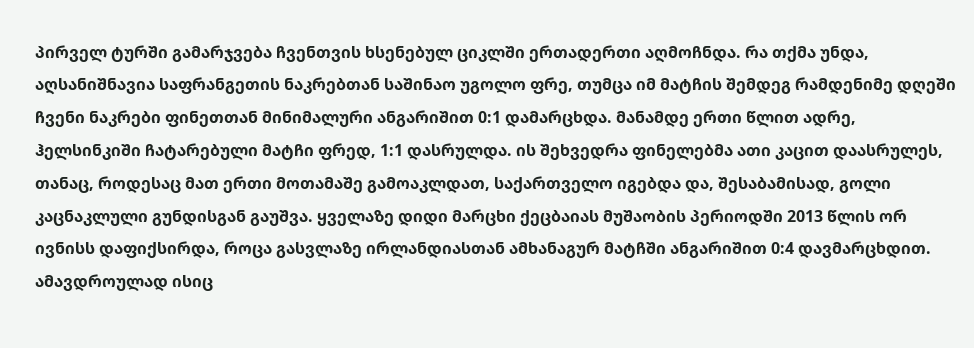პირველ ტურში გამარჯვება ჩვენთვის ხსენებულ ციკლში ერთადერთი აღმოჩნდა. რა თქმა უნდა, აღსანიშნავია საფრანგეთის ნაკრებთან საშინაო უგოლო ფრე, თუმცა იმ მატჩის შემდეგ რამდენიმე დღეში ჩვენი ნაკრები ფინეთთან მინიმალური ანგარიშით 0:1 დამარცხდა. მანამდე ერთი წლით ადრე, ჰელსინკიში ჩატარებული მატჩი ფრედ, 1:1 დასრულდა. ის შეხვედრა ფინელებმა ათი კაცით დაასრულეს, თანაც, როდესაც მათ ერთი მოთამაშე გამოაკლდათ, საქართველო იგებდა და, შესაბამისად, გოლი კაცნაკლული გუნდისგან გაუშვა. ყველაზე დიდი მარცხი ქეცბაიას მუშაობის პერიოდში 2013 წლის ორ ივნისს დაფიქსირდა, როცა გასვლაზე ირლანდიასთან ამხანაგურ მატჩში ანგარიშით 0:4 დავმარცხდით. ამავდროულად ისიც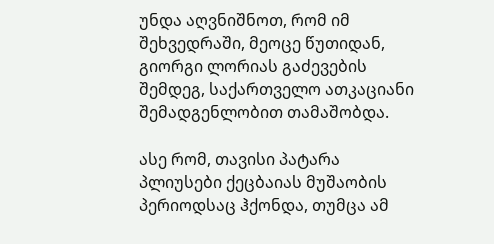უნდა აღვნიშნოთ, რომ იმ შეხვედრაში, მეოცე წუთიდან, გიორგი ლორიას გაძევების შემდეგ, საქართველო ათკაციანი შემადგენლობით თამაშობდა.

ასე რომ, თავისი პატარა პლიუსები ქეცბაიას მუშაობის პერიოდსაც ჰქონდა, თუმცა ამ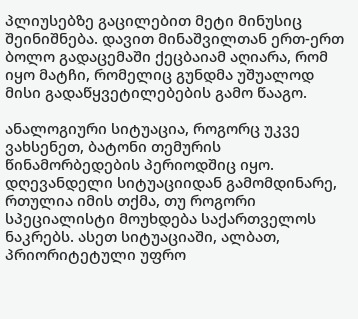პლიუსებზე გაცილებით მეტი მინუსიც შეინიშნება. დავით მინაშვილთან ერთ-ერთ ბოლო გადაცემაში ქეცბაიამ აღიარა, რომ იყო მატჩი, რომელიც გუნდმა უშუალოდ მისი გადაწყვეტილებების გამო წააგო.

ანალოგიური სიტუაცია, როგორც უკვე ვახსენეთ, ბატონი თემურის წინამორბედების პერიოდშიც იყო. დღევანდელი სიტუაციიდან გამომდინარე, რთულია იმის თქმა, თუ როგორი სპეციალისტი მოუხდება საქართველოს ნაკრებს. ასეთ სიტუაციაში, ალბათ, პრიორიტეტული უფრო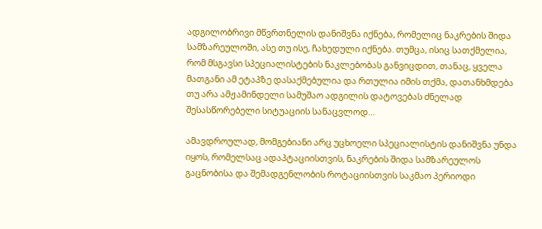ადგილობრივი მწვრთნელის დანიშვნა იქნება, რომელიც ნაკრების შიდა სამზარეულოში, ასე თუ ისე, ჩახედული იქნება. თუმცა, ისიც სათქმელია, რომ მსგავსი სპეციალისტების ნაკლებობას განვიცდით, თანაც, ყველა მათგანი ამ ეტაპზე დასაქმებულია და რთულია იმის თქმა, დათანხმდება თუ არა ამჟამინდელი სამუშაო ადგილის დატოვებას ძნელად შესასწორებელი სიტუაციის სანაცვლოდ…

ამავდროულად, მომგებიანი არც უცხოელი სპეციალისტის დანიშვნა უნდა იყოს, რომელსაც ადაპტაციისთვის, ნაკრების შიდა სამზარეულოს გაცნობისა და შემადგენლობის როტაციისთვის საკმაო პერიოდი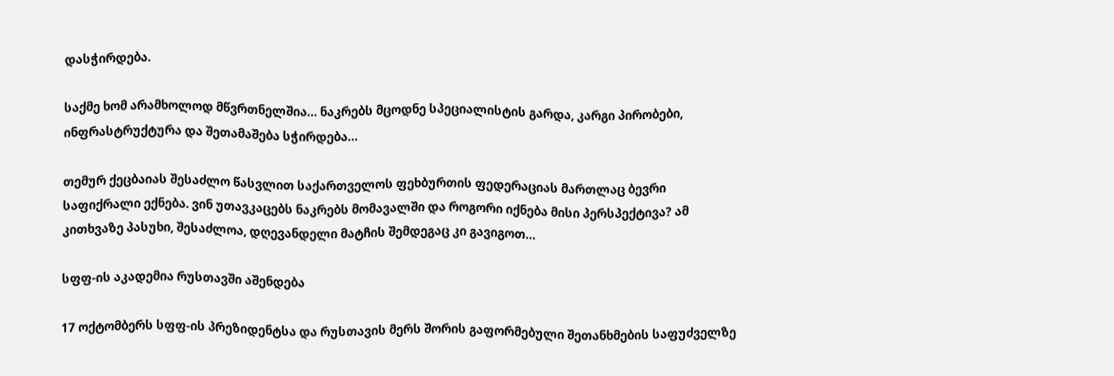დასჭირდება.

საქმე ხომ არამხოლოდ მწვრთნელშია… ნაკრებს მცოდნე სპეციალისტის გარდა, კარგი პირობები, ინფრასტრუქტურა და შეთამაშება სჭირდება…

თემურ ქეცბაიას შესაძლო წასვლით საქართველოს ფეხბურთის ფედერაციას მართლაც ბევრი საფიქრალი ექნება. ვინ უთავკაცებს ნაკრებს მომავალში და როგორი იქნება მისი პერსპექტივა? ამ კითხვაზე პასუხი, შესაძლოა, დღევანდელი მატჩის შემდეგაც კი გავიგოთ…

სფფ-ის აკადემია რუსთავში აშენდება

17 ოქტომბერს სფფ-ის პრეზიდენტსა და რუსთავის მერს შორის გაფორმებული შეთანხმების საფუძველზე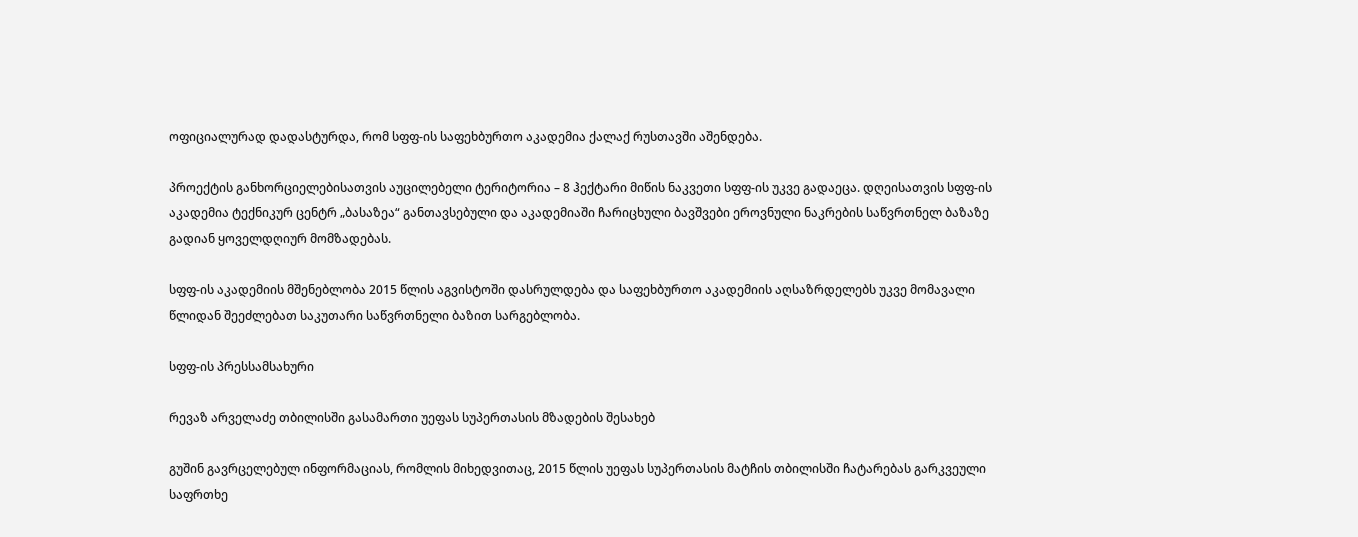ოფიციალურად დადასტურდა, რომ სფფ-ის საფეხბურთო აკადემია ქალაქ რუსთავში აშენდება.

პროექტის განხორციელებისათვის აუცილებელი ტერიტორია – 8 ჰექტარი მიწის ნაკვეთი სფფ-ის უკვე გადაეცა. დღეისათვის სფფ-ის აკადემია ტექნიკურ ცენტრ „ბასაზეა“ განთავსებული და აკადემიაში ჩარიცხული ბავშვები ეროვნული ნაკრების საწვრთნელ ბაზაზე გადიან ყოველდღიურ მომზადებას.

სფფ-ის აკადემიის მშენებლობა 2015 წლის აგვისტოში დასრულდება და საფეხბურთო აკადემიის აღსაზრდელებს უკვე მომავალი წლიდან შეეძლებათ საკუთარი საწვრთნელი ბაზით სარგებლობა.

სფფ-ის პრესსამსახური

რევაზ არველაძე თბილისში გასამართი უეფას სუპერთასის მზადების შესახებ

გუშინ გავრცელებულ ინფორმაციას, რომლის მიხედვითაც, 2015 წლის უეფას სუპერთასის მატჩის თბილისში ჩატარებას გარკვეული საფრთხე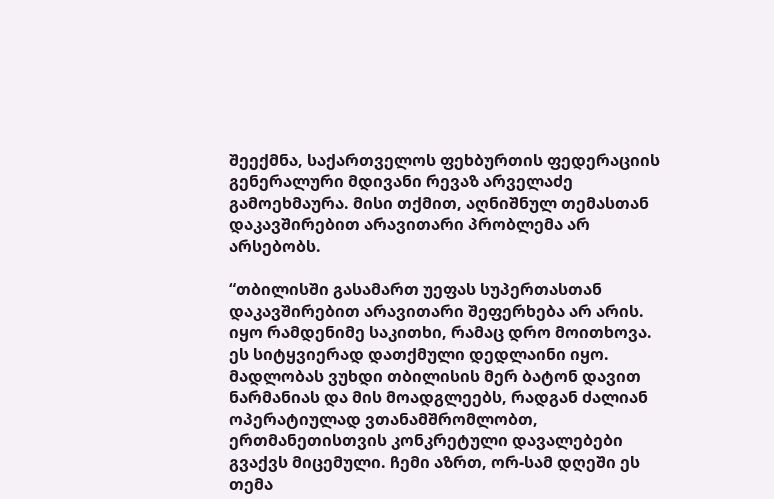შეექმნა, საქართველოს ფეხბურთის ფედერაციის გენერალური მდივანი რევაზ არველაძე გამოეხმაურა. მისი თქმით, აღნიშნულ თემასთან დაკავშირებით არავითარი პრობლემა არ არსებობს.

“თბილისში გასამართ უეფას სუპერთასთან დაკავშირებით არავითარი შეფერხება არ არის. იყო რამდენიმე საკითხი, რამაც დრო მოითხოვა. ეს სიტყვიერად დათქმული დედლაინი იყო. მადლობას ვუხდი თბილისის მერ ბატონ დავით ნარმანიას და მის მოადგლეებს, რადგან ძალიან ოპერატიულად ვთანამშრომლობთ, ერთმანეთისთვის კონკრეტული დავალებები გვაქვს მიცემული. ჩემი აზრთ, ორ-სამ დღეში ეს თემა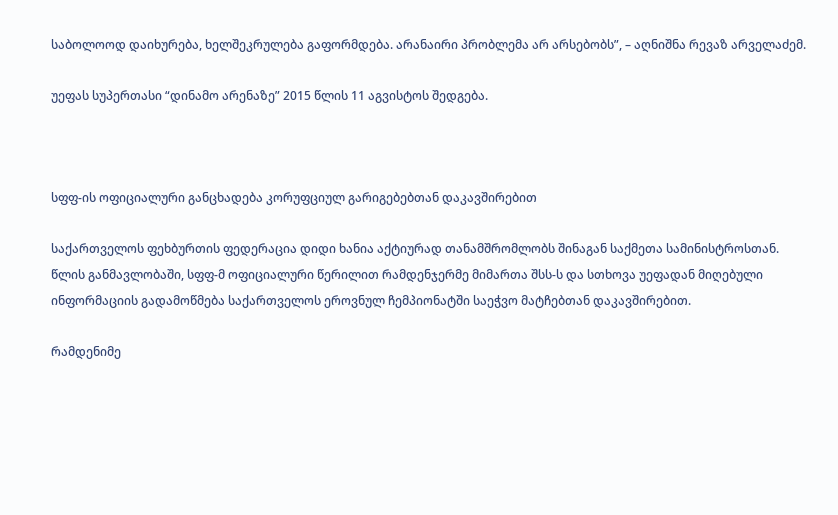საბოლოოდ დაიხურება, ხელშეკრულება გაფორმდება. არანაირი პრობლემა არ არსებობს”, – აღნიშნა რევაზ არველაძემ.

უეფას სუპერთასი “დინამო არენაზე” 2015 წლის 11 აგვისტოს შედგება.



სფფ-ის ოფიციალური განცხადება კორუფციულ გარიგებებთან დაკავშირებით

საქართველოს ფეხბურთის ფედერაცია დიდი ხანია აქტიურად თანამშრომლობს შინაგან საქმეთა სამინისტროსთან. წლის განმავლობაში, სფფ-მ ოფიციალური წერილით რამდენჯერმე მიმართა შსს-ს და სთხოვა უეფადან მიღებული ინფორმაციის გადამოწმება საქართველოს ეროვნულ ჩემპიონატში საეჭვო მატჩებთან დაკავშირებით.

რამდენიმე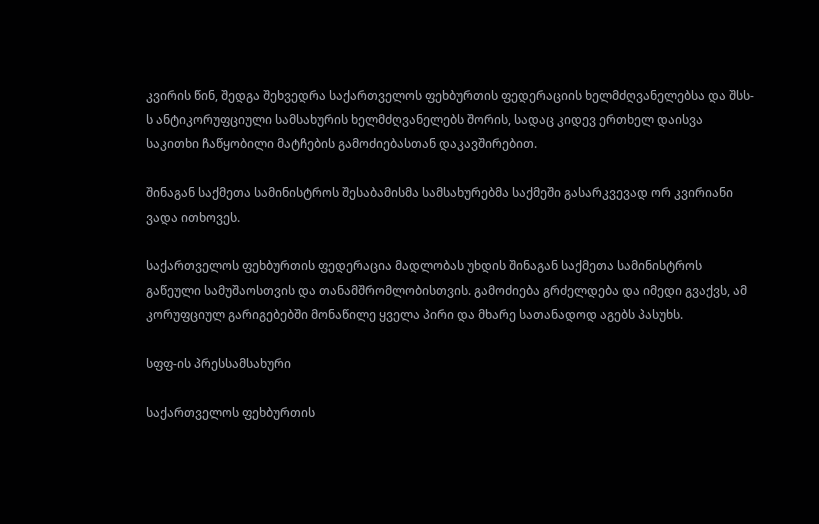კვირის წინ, შედგა შეხვედრა საქართველოს ფეხბურთის ფედერაციის ხელმძღვანელებსა და შსს-ს ანტიკორუფციული სამსახურის ხელმძღვანელებს შორის, სადაც კიდევ ერთხელ დაისვა საკითხი ჩაწყობილი მატჩების გამოძიებასთან დაკავშირებით.

შინაგან საქმეთა სამინისტროს შესაბამისმა სამსახურებმა საქმეში გასარკვევად ორ კვირიანი ვადა ითხოვეს.

საქართველოს ფეხბურთის ფედერაცია მადლობას უხდის შინაგან საქმეთა სამინისტროს გაწეული სამუშაოსთვის და თანამშრომლობისთვის. გამოძიება გრძელდება და იმედი გვაქვს, ამ კორუფციულ გარიგებებში მონაწილე ყველა პირი და მხარე სათანადოდ აგებს პასუხს.

სფფ-ის პრესსამსახური

საქართველოს ფეხბურთის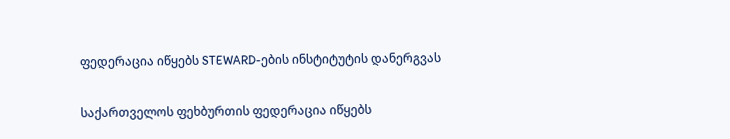ფედერაცია იწყებს STEWARD-ების ინსტიტუტის დანერგვას

საქართველოს ფეხბურთის ფედერაცია იწყებს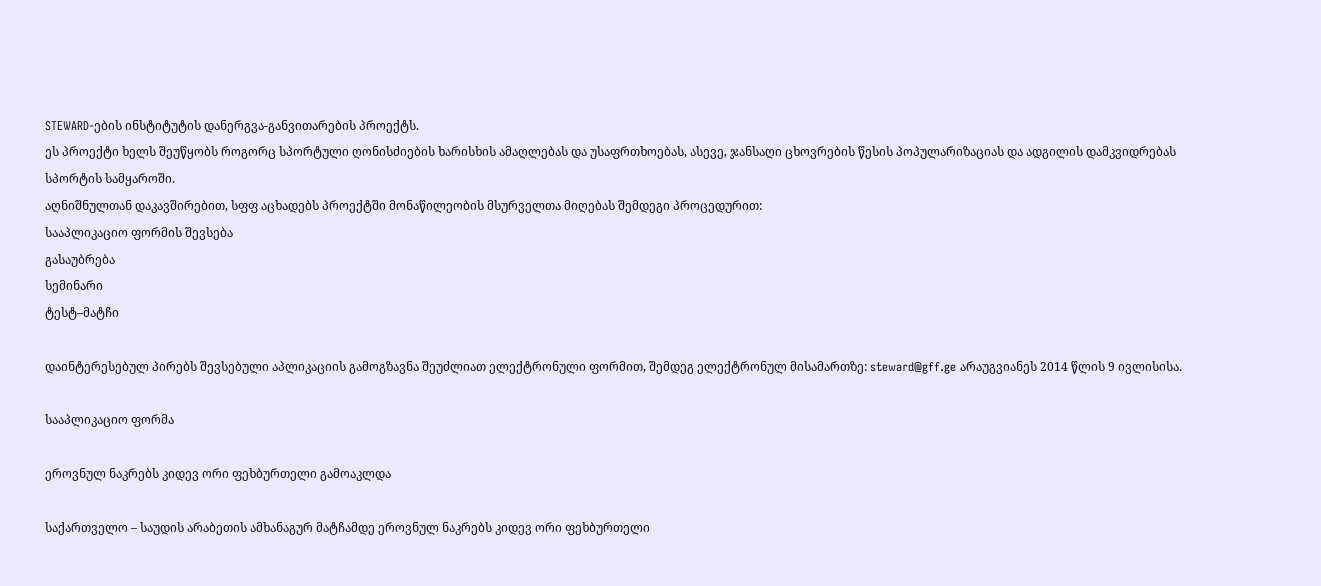STEWARD-ების ინსტიტუტის დანერგვა-განვითარების პროექტს.
ეს პროექტი ხელს შეუწყობს როგორც სპორტული ღონისძიების ხარისხის ამაღლებას და უსაფრთხოებას, ასევე, ჯანსაღი ცხოვრების წესის პოპულარიზაციას და ადგილის დამკვიდრებას სპორტის სამყაროში.
აღნიშნულთან დაკავშირებით, სფფ აცხადებს პროექტში მონაწილეობის მსურველთა მიღებას შემდეგი პროცედურით:
სააპლიკაციო ფორმის შევსება
გასაუბრება
სემინარი
ტესტ–მატჩი

დაინტერესებულ პირებს შევსებული აპლიკაციის გამოგზავნა შეუძლიათ ელექტრონული ფორმით, შემდეგ ელექტრონულ მისამართზე: steward@gff.ge არაუგვიანეს 2014 წლის 9 ივლისისა.

სააპლიკაციო ფორმა

ეროვნულ ნაკრებს კიდევ ორი ფეხბურთელი გამოაკლდა

საქართველო – საუდის არაბეთის ამხანაგურ მატჩამდე ეროვნულ ნაკრებს კიდევ ორი ფეხბურთელი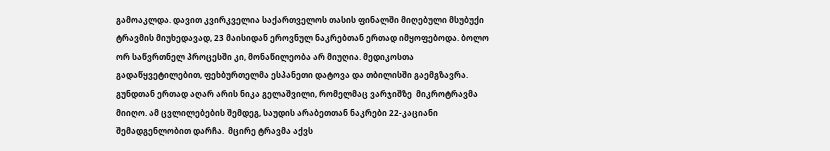გამოაკლდა. დავით კვირკველია საქართველოს თასის ფინალში მიღებული მსუბუქი ტრავმის მიუხედავად, 23 მაისიდან ეროვნულ ნაკრებთან ერთად იმყოფებოდა. ბოლო ორ საწვრთნელ პროცესში კი, მონაწილეობა არ მიუღია. მედიკოსთა გადაწყვეტილებით, ფეხბურთელმა ესპანეთი დატოვა და თბილისში გაემგზავრა. გუნდთან ერთად აღარ არის ნიკა გელაშვილი, რომელმაც ვარჯიშზე  მიკროტრავმა მიიღო. ამ ცვლილებების შემდეგ, საუდის არაბეთთან ნაკრები 22-კაციანი შემადგენლობით დარჩა.  მცირე ტრავმა აქვს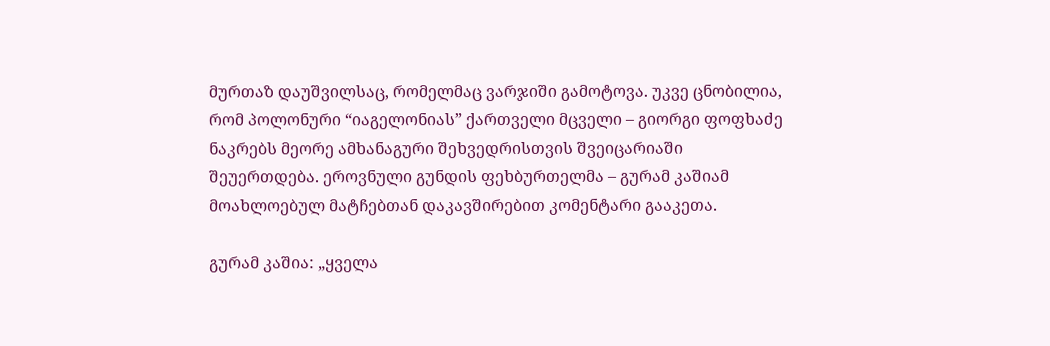მურთაზ დაუშვილსაც, რომელმაც ვარჯიში გამოტოვა. უკვე ცნობილია, რომ პოლონური “იაგელონიას” ქართველი მცველი – გიორგი ფოფხაძე ნაკრებს მეორე ამხანაგური შეხვედრისთვის შვეიცარიაში შეუერთდება. ეროვნული გუნდის ფეხბურთელმა – გურამ კაშიამ მოახლოებულ მატჩებთან დაკავშირებით კომენტარი გააკეთა.

გურამ კაშია: „ყველა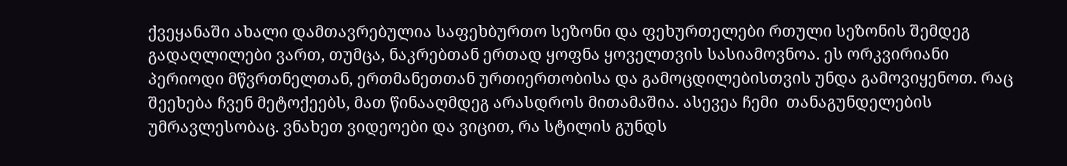ქვეყანაში ახალი დამთავრებულია საფეხბურთო სეზონი და ფეხურთელები რთული სეზონის შემდეგ გადაღლილები ვართ, თუმცა, ნაკრებთან ერთად ყოფნა ყოველთვის სასიამოვნოა. ეს ორკვირიანი პერიოდი მწვრთნელთან, ერთმანეთთან ურთიერთობისა და გამოცდილებისთვის უნდა გამოვიყენოთ. რაც შეეხება ჩვენ მეტოქეებს, მათ წინააღმდეგ არასდროს მითამაშია. ასევეა ჩემი  თანაგუნდელების უმრავლესობაც. ვნახეთ ვიდეოები და ვიცით, რა სტილის გუნდს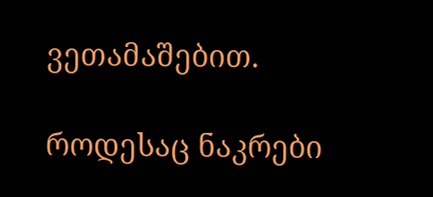ვეთამაშებით.

როდესაც ნაკრები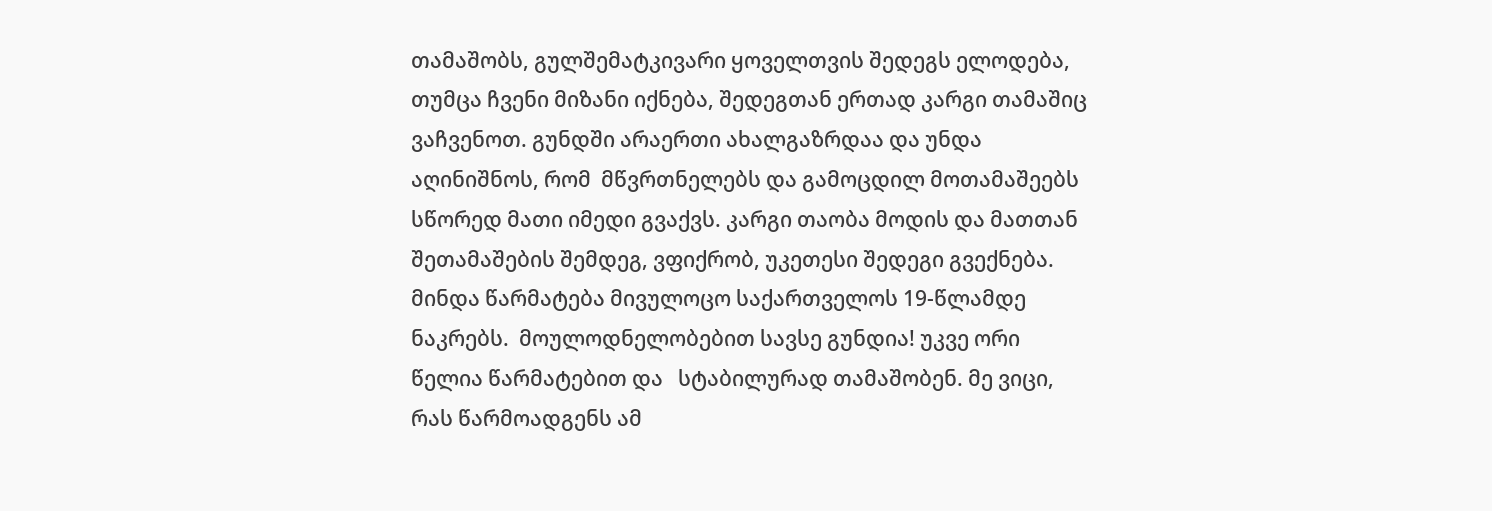თამაშობს, გულშემატკივარი ყოველთვის შედეგს ელოდება, თუმცა ჩვენი მიზანი იქნება, შედეგთან ერთად კარგი თამაშიც ვაჩვენოთ. გუნდში არაერთი ახალგაზრდაა და უნდა აღინიშნოს, რომ  მწვრთნელებს და გამოცდილ მოთამაშეებს სწორედ მათი იმედი გვაქვს. კარგი თაობა მოდის და მათთან შეთამაშების შემდეგ, ვფიქრობ, უკეთესი შედეგი გვექნება. მინდა წარმატება მივულოცო საქართველოს 19-წლამდე ნაკრებს.  მოულოდნელობებით სავსე გუნდია! უკვე ორი წელია წარმატებით და   სტაბილურად თამაშობენ. მე ვიცი, რას წარმოადგენს ამ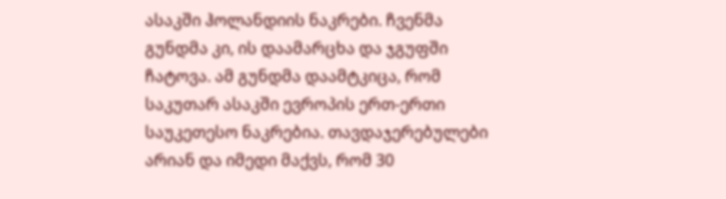ასაკში ჰოლანდიის ნაკრები. ჩვენმა გუნდმა კი, ის დაამარცხა და ჯგუფში ჩატოვა. ამ გუნდმა დაამტკიცა, რომ საკუთარ ასაკში ევროპის ერთ-ერთი საუკეთესო ნაკრებია. თავდაჯერებულები არიან და იმედი მაქვს, რომ 30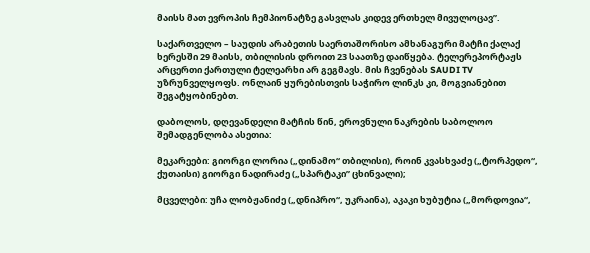მაისს მათ ევროპის ჩემპიონატზე გასვლას კიდევ ერთხელ მივულოცავ”.

საქართველო – საუდის არაბეთის საერთაშორისო ამხანაგური მატჩი ქალაქ ხერესში 29 მაისს, თბილისის დროით 23 საათზე დაიწყება. ტელერეპორტაჟს არცერთი ქართული ტელეარხი არ გეგმავს. მის ჩვენებას SAUDI TV უზრუნველყოფს. ონლაინ ყურებისთვის საჭირო ლინკს კი, მოგვიანებით შეგატყობინებთ.

დაბოლოს, დღევანდელი მატჩის წინ, ეროვნული ნაკრების საბოლოო შემადგენლობა ასეთია:

მეკარეები: გიორგი ლორია („დინამო“ თბილისი), როინ კვასხვაძე („ტორპედო“, ქუთაისი) გიორგი ნადირაძე („სპარტაკი” ცხინვალი);

მცველები: უჩა ლობჟანიძე („დნიპრო“, უკრაინა), აკაკი ხუბუტია („მორდოვია“,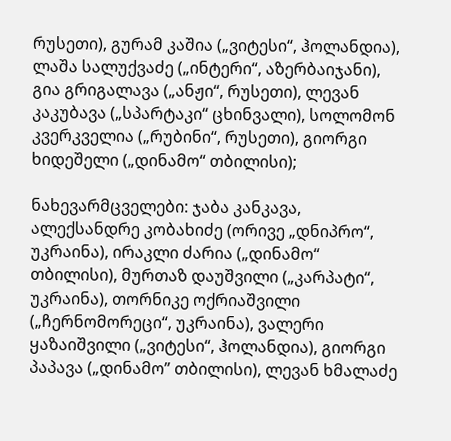რუსეთი), გურამ კაშია („ვიტესი“, ჰოლანდია), ლაშა სალუქვაძე („ინტერი“, აზერბაიჯანი), გია გრიგალავა („ანჟი“, რუსეთი), ლევან კაკუბავა („სპარტაკი“ ცხინვალი), სოლომონ კვერკველია („რუბინი“, რუსეთი), გიორგი ხიდეშელი („დინამო“ თბილისი);

ნახევარმცველები: ჯაბა კანკავა, ალექსანდრე კობახიძე (ორივე „დნიპრო“, უკრაინა), ირაკლი ძარია („დინამო“ თბილისი), მურთაზ დაუშვილი („კარპატი“, უკრაინა), თორნიკე ოქრიაშვილი („ჩერნომორეცი“, უკრაინა), ვალერი ყაზაიშვილი („ვიტესი“, ჰოლანდია), გიორგი პაპავა („დინამო” თბილისი), ლევან ხმალაძე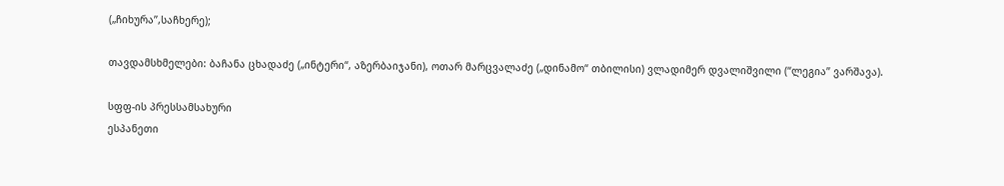(„ჩიხურა”,საჩხერე);

თავდამსხმელები: ბაჩანა ცხადაძე („ინტერი“, აზერბაიჯანი), ოთარ მარცვალაძე („დინამო“ თბილისი) ვლადიმერ დვალიშვილი (“ლეგია” ვარშავა).

სფფ-ის პრესსამსახური
ესპანეთი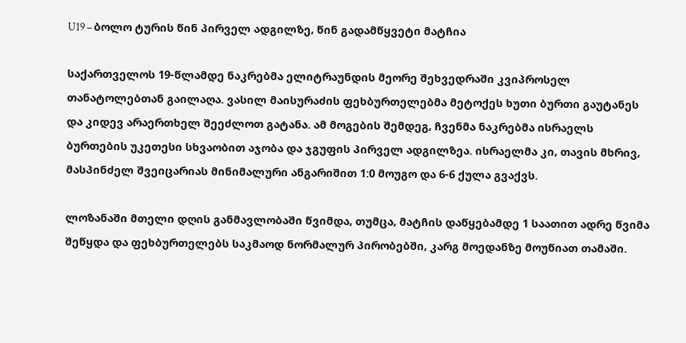U19 – ბოლო ტურის წინ პირველ ადგილზე, წინ გადამწყვეტი მატჩია

საქართველოს 19-წლამდე ნაკრებმა ელიტრაუნდის მეორე შეხვედრაში კვიპროსელ თანატოლებთან გაილაღა. ვასილ მაისურაძის ფეხბურთელებმა მეტოქეს ხუთი ბურთი გაუტანეს და კიდევ არაერთხელ შეეძლოთ გატანა. ამ მოგების შემდეგ, ჩვენმა ნაკრებმა ისრაელს ბურთების უკეთესი სხვაობით აჯობა და ჯგუფის პირველ ადგილზეა. ისრაელმა კი, თავის მხრივ, მასპინძელ შვეიცარიას მინიმალური ანგარიშით 1:0 მოუგო და 6-6 ქულა გვაქვს.

ლოზანაში მთელი დღის განმავლობაში წვიმდა, თუმცა, მატჩის დაწყებამდე 1 საათით ადრე წვიმა შეწყდა და ფეხბურთელებს საკმაოდ ნორმალურ პირობებში, კარგ მოედანზე მოუწიათ თამაში.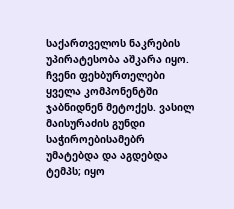საქართველოს ნაკრების უპირატესობა აშკარა იყო. ჩვენი ფეხბურთელები ყველა კომპონენტში ჯაბნიდნენ მეტოქეს. ვასილ მაისურაძის გუნდი საჭიროებისამებრ უმატებდა და აგდებდა ტემპს; იყო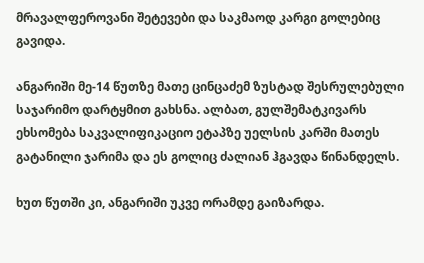მრავალფეროვანი შეტევები და საკმაოდ კარგი გოლებიც გავიდა.

ანგარიში მე-14 წუთზე მათე ცინცაძემ ზუსტად შესრულებული საჯარიმო დარტყმით გახსნა. ალბათ, გულშემატკივარს ეხსომება საკვალიფიკაციო ეტაპზე უელსის კარში მათეს გატანილი ჯარიმა და ეს გოლიც ძალიან ჰგავდა წინანდელს.

ხუთ წუთში კი, ანგარიში უკვე ორამდე გაიზარდა.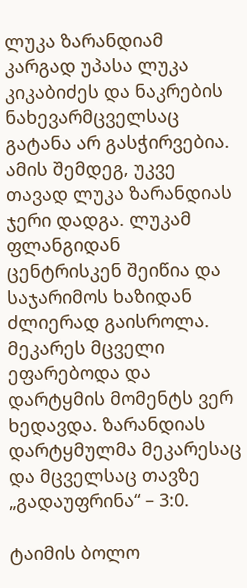ლუკა ზარანდიამ კარგად უპასა ლუკა კიკაბიძეს და ნაკრების ნახევარმცველსაც გატანა არ გასჭირვებია. ამის შემდეგ, უკვე თავად ლუკა ზარანდიას ჯერი დადგა. ლუკამ ფლანგიდან ცენტრისკენ შეიწია და საჯარიმოს ხაზიდან ძლიერად გაისროლა. მეკარეს მცველი ეფარებოდა და დარტყმის მომენტს ვერ ხედავდა. ზარანდიას დარტყმულმა მეკარესაც და მცველსაც თავზე „გადაუფრინა“ – 3:0.

ტაიმის ბოლო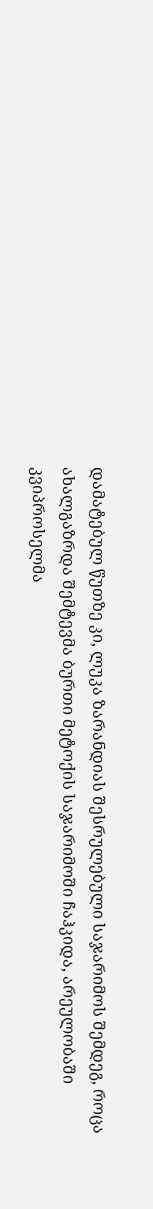დამატებულ წუთზე კი, ლუკა ზარანდიას შესრულებული საჯარიმოს შემდეგ, როცა ახალგაზრდა შემტევმა ბურთი მეტოქის საჯარიმოში ჩაჰკიდა, არეულობაში კვიპროსელმა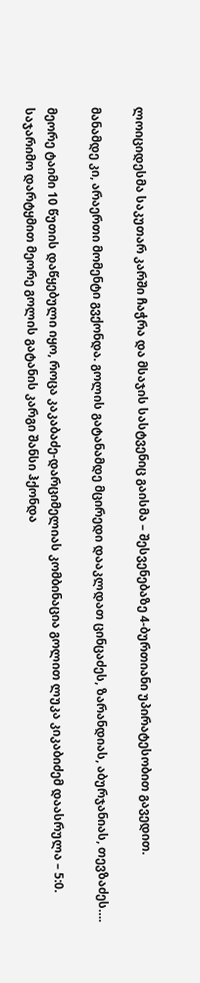ლოიციდესმა საკუთარ კარში ჩაჭრა და მსაჯის სასტვენიც გაისმა – შესვენებაზე 4-ბურთიანი უპირატესობით გავედით.

მანამდე კი, არაერთი მომენტი გვქონდა. გოლის გატანამდე მცირედი დააკლდათ ცინცაძეს, ზარანდიას, აბურჯანიას, თევზაძეს….

მეორე ტაიმი 10 წუთის დაწყებული იყო, როცა კაკაბაძე-დარციმელიას კომბინაცია გოლით ლუკა კიკაბიძემ დაასრულა – 5:0. საჯარიმო დარტყმით მეორე გოლის გატანის კარგი შანსი ჰქონდა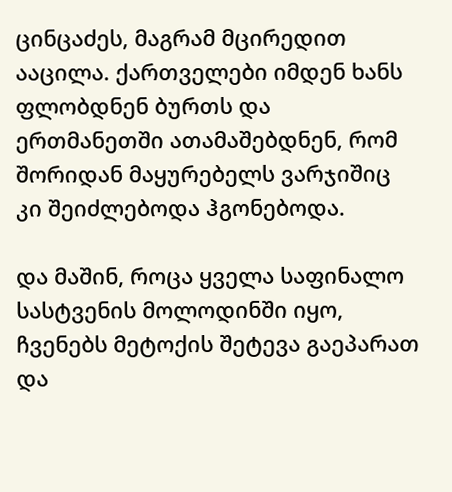ცინცაძეს, მაგრამ მცირედით ააცილა. ქართველები იმდენ ხანს ფლობდნენ ბურთს და ერთმანეთში ათამაშებდნენ, რომ შორიდან მაყურებელს ვარჯიშიც კი შეიძლებოდა ჰგონებოდა.

და მაშინ, როცა ყველა საფინალო სასტვენის მოლოდინში იყო, ჩვენებს მეტოქის შეტევა გაეპარათ და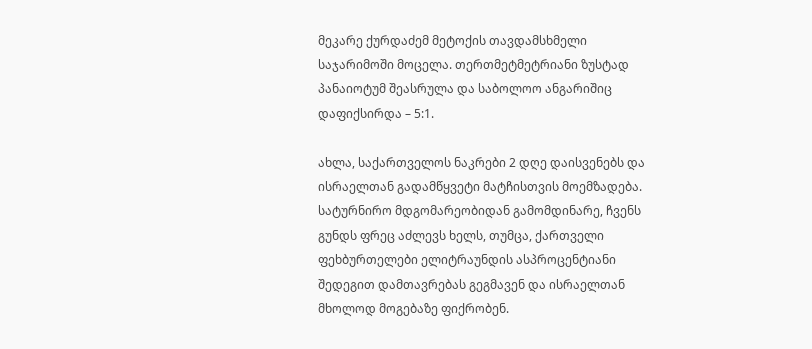მეკარე ქურდაძემ მეტოქის თავდამსხმელი საჯარიმოში მოცელა. თერთმეტმეტრიანი ზუსტად პანაიოტუმ შეასრულა და საბოლოო ანგარიშიც დაფიქსირდა – 5:1.

ახლა, საქართველოს ნაკრები 2 დღე დაისვენებს და ისრაელთან გადამწყვეტი მატჩისთვის მოემზადება. სატურნირო მდგომარეობიდან გამომდინარე, ჩვენს გუნდს ფრეც აძლევს ხელს, თუმცა, ქართველი ფეხბურთელები ელიტრაუნდის ასპროცენტიანი შედეგით დამთავრებას გეგმავენ და ისრაელთან მხოლოდ მოგებაზე ფიქრობენ.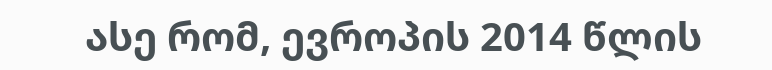ასე რომ, ევროპის 2014 წლის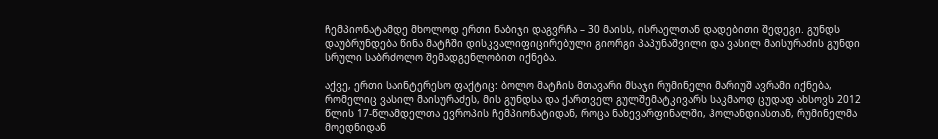ჩემპიონატამდე მხოლოდ ერთი ნაბიჯი დაგვრჩა – 30 მაისს, ისრაელთან დადებითი შედეგი. გუნდს დაუბრუნდება წინა მატჩში დისკვალიფიცირებული გიორგი პაპუნაშვილი და ვასილ მაისურაძის გუნდი სრული საბრძოლო შემადგენლობით იქნება.

აქვე, ერთი საინტერესო ფაქტიც: ბოლო მატჩის მთავარი მსაჯი რუმინელი მარიუშ ავრამი იქნება, რომელიც ვასილ მაისურაძეს, მის გუნდსა და ქართველ გულშემატკივარს საკმაოდ ცუდად ახსოვს 2012 წლის 17-წლამდელთა ევროპის ჩემპიონატიდან, როცა ნახევარფინალში, ჰოლანდიასთან, რუმინელმა მოედნიდან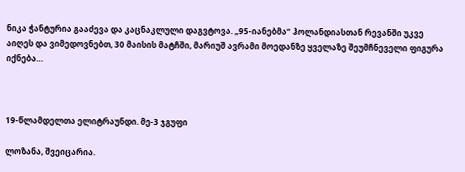ნიკა ჭანტურია გააძევა და კაცნაკლული დაგვტოვა. „95-იანებმა“ ჰოლანდიასთან რევანში უკვე აიღეს და ვიმედოვნებთ, 30 მაისის მატჩში, მარიუშ ავრამი მოედანზე ყველაზე შეუმჩნეველი ფიგურა იქნება…



19-წლამდელთა ელიტრაუნდი. მე-3 ჯგუფი

ლოზანა, შვეიცარია.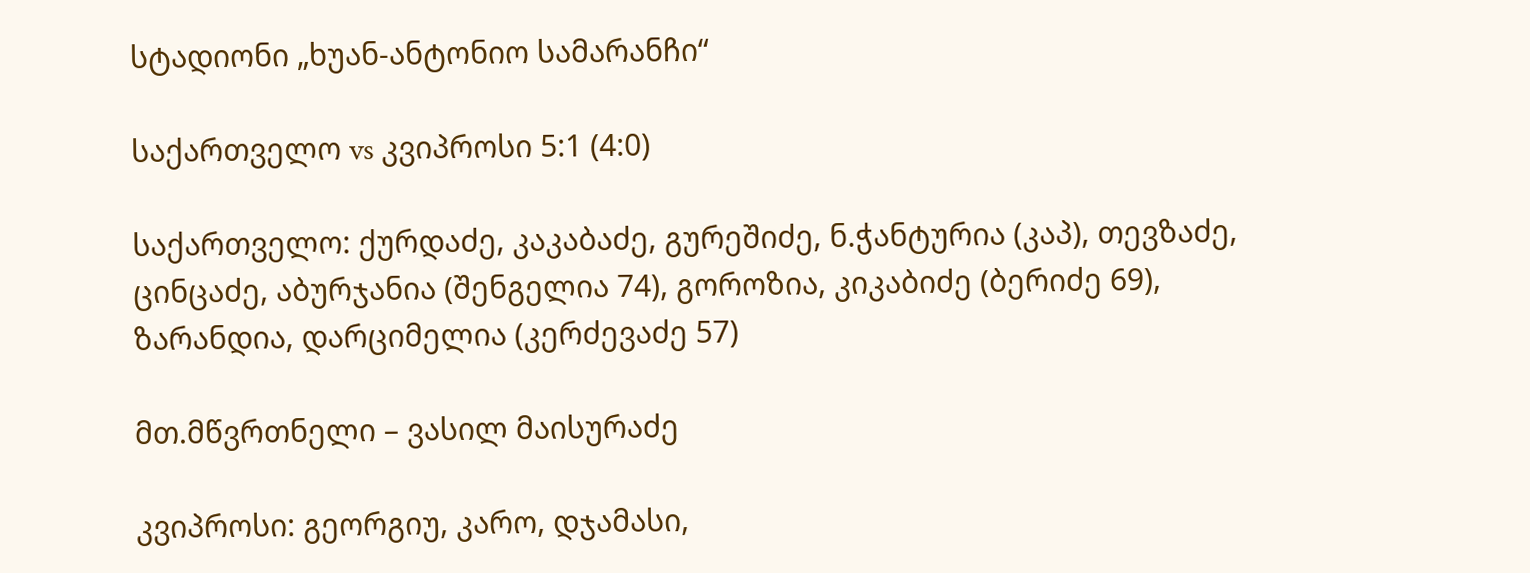სტადიონი „ხუან-ანტონიო სამარანჩი“

საქართველო vs კვიპროსი 5:1 (4:0)

საქართველო: ქურდაძე, კაკაბაძე, გურეშიძე, ნ.ჭანტურია (კაპ), თევზაძე, ცინცაძე, აბურჯანია (შენგელია 74), გოროზია, კიკაბიძე (ბერიძე 69), ზარანდია, დარციმელია (კერძევაძე 57)

მთ.მწვრთნელი – ვასილ მაისურაძე

კვიპროსი: გეორგიუ, კარო, დჯამასი,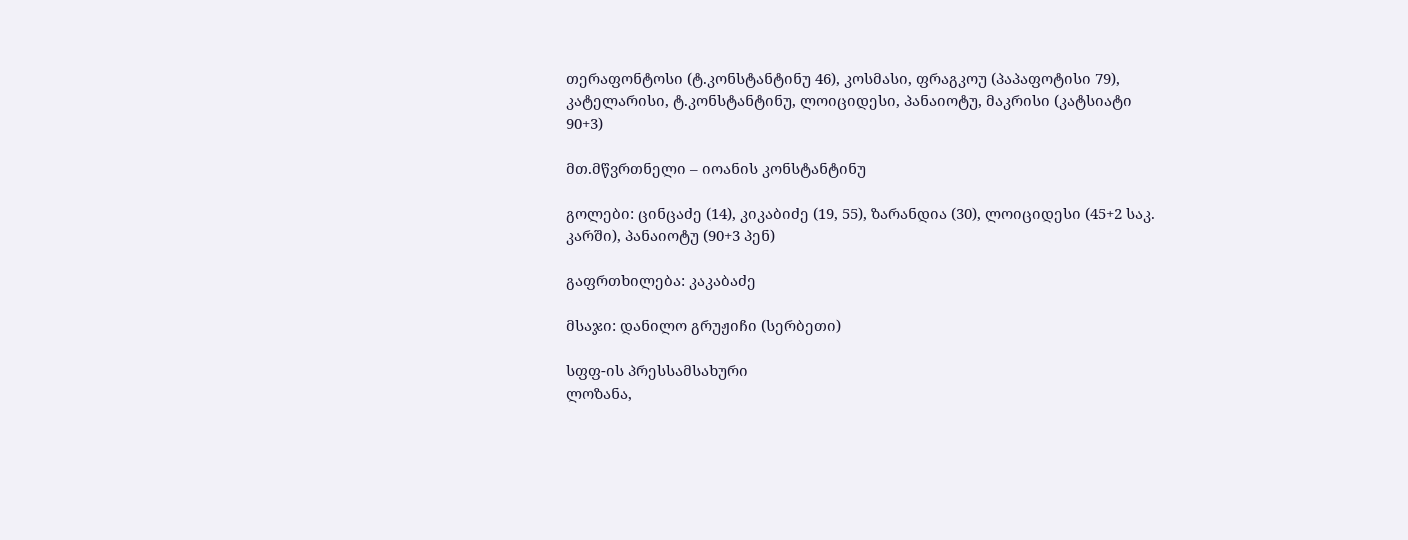თერაფონტოსი (ტ.კონსტანტინუ 46), კოსმასი, ფრაგკოუ (პაპაფოტისი 79), კატელარისი, ტ.კონსტანტინუ, ლოიციდესი, პანაიოტუ, მაკრისი (კატსიატი 90+3)

მთ.მწვრთნელი – იოანის კონსტანტინუ

გოლები: ცინცაძე (14), კიკაბიძე (19, 55), ზარანდია (30), ლოიციდესი (45+2 საკ. კარში), პანაიოტუ (90+3 პენ)

გაფრთხილება: კაკაბაძე

მსაჯი: დანილო გრუჟიჩი (სერბეთი)

სფფ-ის პრესსამსახური
ლოზანა,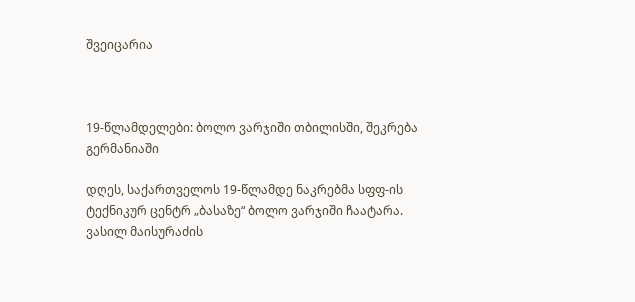შვეიცარია



19-წლამდელები: ბოლო ვარჯიში თბილისში, შეკრება გერმანიაში

დღეს, საქართველოს 19-წლამდე ნაკრებმა სფფ-ის ტექნიკურ ცენტრ „ბასაზე“ ბოლო ვარჯიში ჩაატარა. ვასილ მაისურაძის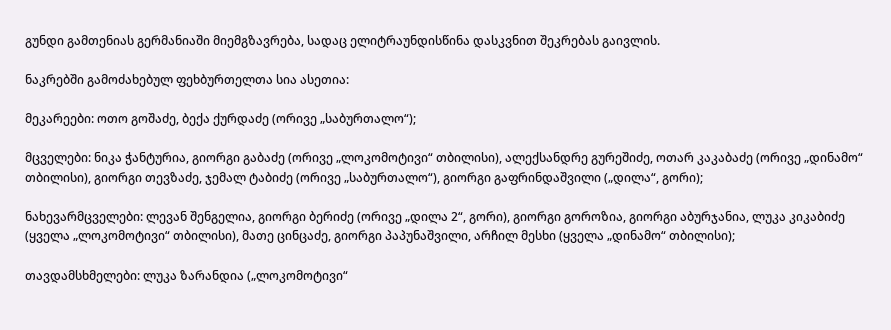გუნდი გამთენიას გერმანიაში მიემგზავრება, სადაც ელიტრაუნდისწინა დასკვნით შეკრებას გაივლის.

ნაკრებში გამოძახებულ ფეხბურთელთა სია ასეთია:

მეკარეები: ოთო გოშაძე, ბექა ქურდაძე (ორივე „საბურთალო“);

მცველები: ნიკა ჭანტურია, გიორგი გაბაძე (ორივე „ლოკომოტივი“ თბილისი), ალექსანდრე გურეშიძე, ოთარ კაკაბაძე (ორივე „დინამო“ თბილისი), გიორგი თევზაძე, ჯემალ ტაბიძე (ორივე „საბურთალო“), გიორგი გაფრინდაშვილი („დილა“, გორი);

ნახევარმცველები: ლევან შენგელია, გიორგი ბერიძე (ორივე „დილა 2“, გორი), გიორგი გოროზია, გიორგი აბურჯანია, ლუკა კიკაბიძე (ყველა „ლოკომოტივი“ თბილისი), მათე ცინცაძე, გიორგი პაპუნაშვილი, არჩილ მესხი (ყველა „დინამო“ თბილისი);

თავდამსხმელები: ლუკა ზარანდია („ლოკომოტივი“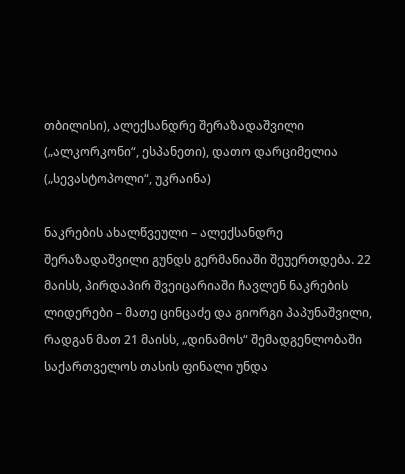თბილისი), ალექსანდრე შერაზადაშვილი („ალკორკონი“, ესპანეთი), დათო დარციმელია („სევასტოპოლი“, უკრაინა)

ნაკრების ახალწვეული – ალექსანდრე შერაზადაშვილი გუნდს გერმანიაში შეუერთდება. 22 მაისს, პირდაპირ შვეიცარიაში ჩავლენ ნაკრების ლიდერები – მათე ცინცაძე და გიორგი პაპუნაშვილი, რადგან მათ 21 მაისს, „დინამოს“ შემადგენლობაში საქართველოს თასის ფინალი უნდა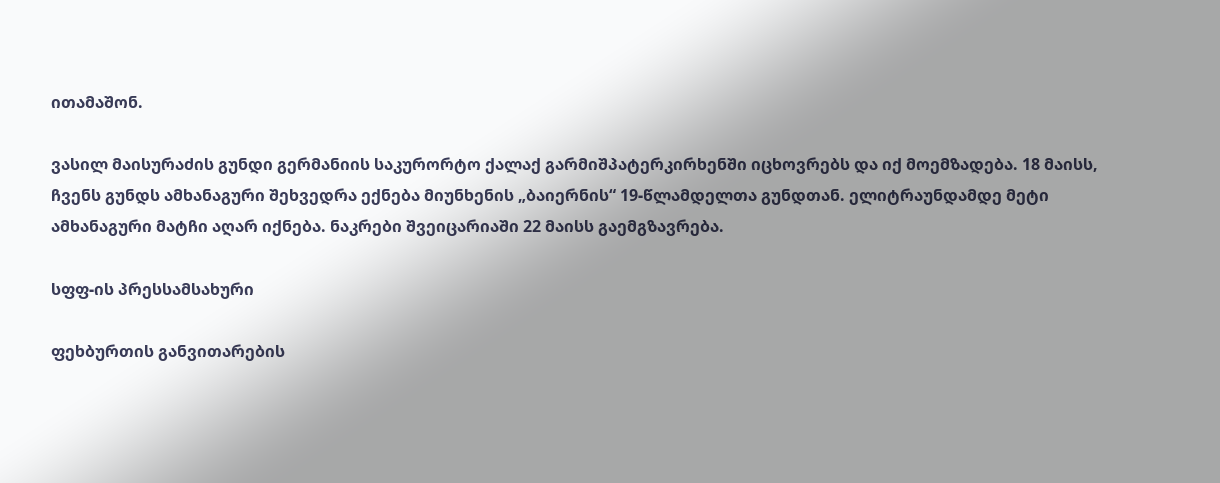ითამაშონ.

ვასილ მაისურაძის გუნდი გერმანიის საკურორტო ქალაქ გარმიშპატერკირხენში იცხოვრებს და იქ მოემზადება. 18 მაისს, ჩვენს გუნდს ამხანაგური შეხვედრა ექნება მიუნხენის „ბაიერნის“ 19-წლამდელთა გუნდთან. ელიტრაუნდამდე მეტი ამხანაგური მატჩი აღარ იქნება. ნაკრები შვეიცარიაში 22 მაისს გაემგზავრება.

სფფ-ის პრესსამსახური

ფეხბურთის განვითარების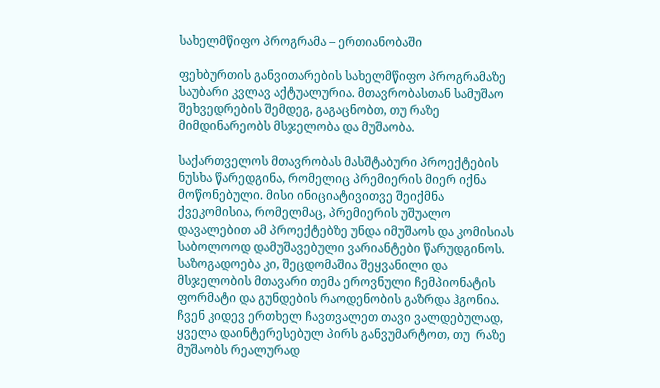სახელმწიფო პროგრამა – ერთიანობაში

ფეხბურთის განვითარების სახელმწიფო პროგრამაზე საუბარი კვლავ აქტუალურია. მთავრობასთან სამუშაო შეხვედრების შემდეგ, გაგაცნობთ, თუ რაზე მიმდინარეობს მსჯელობა და მუშაობა.

საქართველოს მთავრობას მასშტაბური პროექტების ნუსხა წარედგინა, რომელიც პრემიერის მიერ იქნა მოწონებული. მისი ინიციატივითვე შეიქმნა ქვეკომისია, რომელმაც, პრემიერის უშუალო დავალებით ამ პროექტებზე უნდა იმუშაოს და კომისიას საბოლოოდ დამუშავებული ვარიანტები წარუდგინოს. საზოგადოება კი, შეცდომაშია შეყვანილი და მსჯელობის მთავარი თემა ეროვნული ჩემპიონატის ფორმატი და გუნდების რაოდენობის გაზრდა ჰგონია.
ჩვენ კიდევ ერთხელ ჩავთვალეთ თავი ვალდებულად, ყველა დაინტერესებულ პირს განვუმარტოთ, თუ  რაზე მუშაობს რეალურად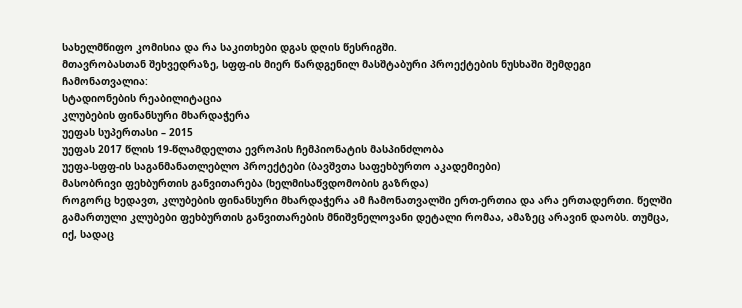სახელმწიფო კომისია და რა საკითხები დგას დღის წესრიგში.
მთავრობასთან შეხვედრაზე, სფფ-ის მიერ წარდგენილ მასშტაბური პროექტების ნუსხაში შემდეგი ჩამონათვალია:
სტადიონების რეაბილიტაცია
კლუბების ფინანსური მხარდაჭერა
უეფას სუპერთასი – 2015
უეფას 2017 წლის 19-წლამდელთა ევროპის ჩემპიონატის მასპინძლობა
უეფა-სფფ-ის საგანმანათლებლო პროექტები (ბავშვთა საფეხბურთო აკადემიები)
მასობრივი ფეხბურთის განვითარება (ხელმისაწვდომობის გაზრდა)
როგორც ხედავთ, კლუბების ფინანსური მხარდაჭერა ამ ჩამონათვალში ერთ-ერთია და არა ერთადერთი. წელში გამართული კლუბები ფეხბურთის განვითარების მნიშვნელოვანი დეტალი რომაა, ამაზეც არავინ დაობს. თუმცა, იქ, სადაც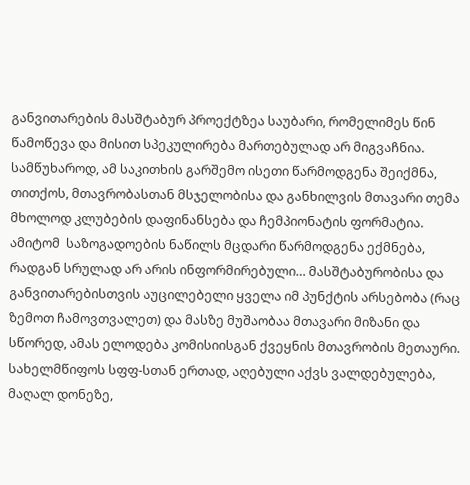განვითარების მასშტაბურ პროექტზეა საუბარი, რომელიმეს წინ წამოწევა და მისით სპეკულირება მართებულად არ მიგვაჩნია. სამწუხაროდ, ამ საკითხის გარშემო ისეთი წარმოდგენა შეიქმნა, თითქოს, მთავრობასთან მსჯელობისა და განხილვის მთავარი თემა მხოლოდ კლუბების დაფინანსება და ჩემპიონატის ფორმატია. ამიტომ  საზოგადოების ნაწილს მცდარი წარმოდგენა ექმნება, რადგან სრულად არ არის ინფორმირებული… მასშტაბურობისა და განვითარებისთვის აუცილებელი ყველა იმ პუნქტის არსებობა (რაც ზემოთ ჩამოვთვალეთ) და მასზე მუშაობაა მთავარი მიზანი და სწორედ, ამას ელოდება კომისიისგან ქვეყნის მთავრობის მეთაური.
სახელმწიფოს სფფ-სთან ერთად, აღებული აქვს ვალდებულება, მაღალ დონეზე,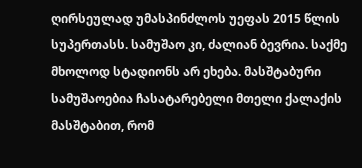ღირსეულად უმასპინძლოს უეფას 2015 წლის სუპერთასს. სამუშაო კი, ძალიან ბევრია. საქმე მხოლოდ სტადიონს არ ეხება. მასშტაბური სამუშაოებია ჩასატარებელი მთელი ქალაქის მასშტაბით, რომ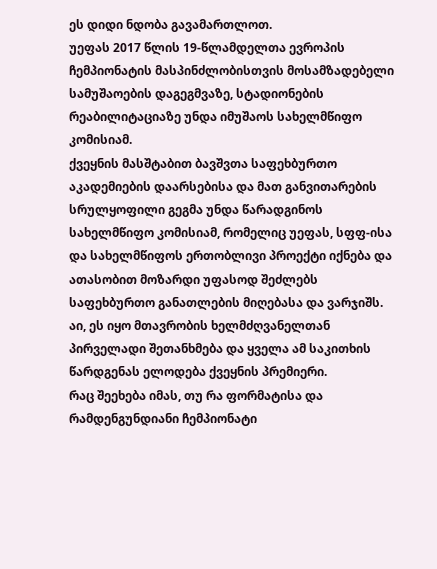ეს დიდი ნდობა გავამართლოთ.
უეფას 2017 წლის 19-წლამდელთა ევროპის ჩემპიონატის მასპინძლობისთვის მოსამზადებელი სამუშაოების დაგეგმვაზე, სტადიონების რეაბილიტაციაზე უნდა იმუშაოს სახელმწიფო კომისიამ.
ქვეყნის მასშტაბით ბავშვთა საფეხბურთო აკადემიების დაარსებისა და მათ განვითარების სრულყოფილი გეგმა უნდა წარადგინოს სახელმწიფო კომისიამ, რომელიც უეფას, სფფ-ისა და სახელმწიფოს ერთობლივი პროექტი იქნება და ათასობით მოზარდი უფასოდ შეძლებს საფეხბურთო განათლების მიღებასა და ვარჯიშს.
აი, ეს იყო მთავრობის ხელმძღვანელთან პირველადი შეთანხმება და ყველა ამ საკითხის წარდგენას ელოდება ქვეყნის პრემიერი.
რაც შეეხება იმას, თუ რა ფორმატისა და რამდენგუნდიანი ჩემპიონატი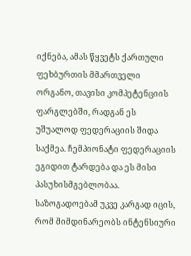იქნება, ამას წყვეტს ქართული ფეხბურთის მმართველი ორგანო, თავისი კომპეტენციის ფარგლებში, რადგან ეს უშუალოდ ფედერაციის შიდა საქმეა. ჩემპიონატი ფედერაციის ეგიდით ტარდება და ეს მისი პასუხისმგებლობაა.
საზოგადოებამ უკვე კარგად იცის, რომ მიმდინარეობს ინტენსიური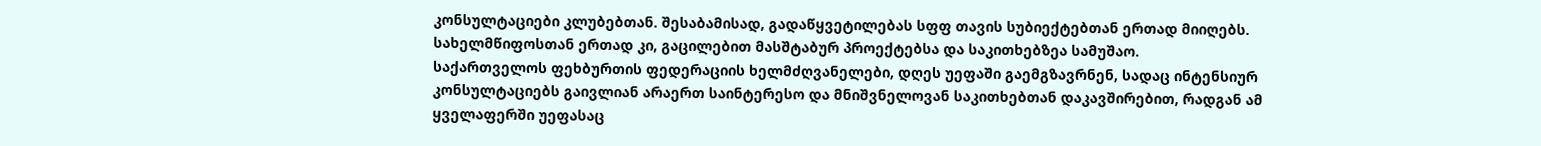კონსულტაციები კლუბებთან. შესაბამისად, გადაწყვეტილებას სფფ თავის სუბიექტებთან ერთად მიიღებს. სახელმწიფოსთან ერთად კი, გაცილებით მასშტაბურ პროექტებსა და საკითხებზეა სამუშაო.
საქართველოს ფეხბურთის ფედერაციის ხელმძღვანელები, დღეს უეფაში გაემგზავრნენ, სადაც ინტენსიურ კონსულტაციებს გაივლიან არაერთ საინტერესო და მნიშვნელოვან საკითხებთან დაკავშირებით, რადგან ამ ყველაფერში უეფასაც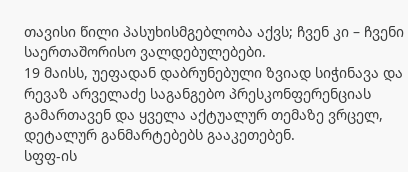თავისი წილი პასუხისმგებლობა აქვს; ჩვენ კი – ჩვენი საერთაშორისო ვალდებულებები.
19 მაისს, უეფადან დაბრუნებული ზვიად სიჭინავა და რევაზ არველაძე საგანგებო პრესკონფერენციას გამართავენ და ყველა აქტუალურ თემაზე ვრცელ, დეტალურ განმარტებებს გააკეთებენ.
სფფ-ის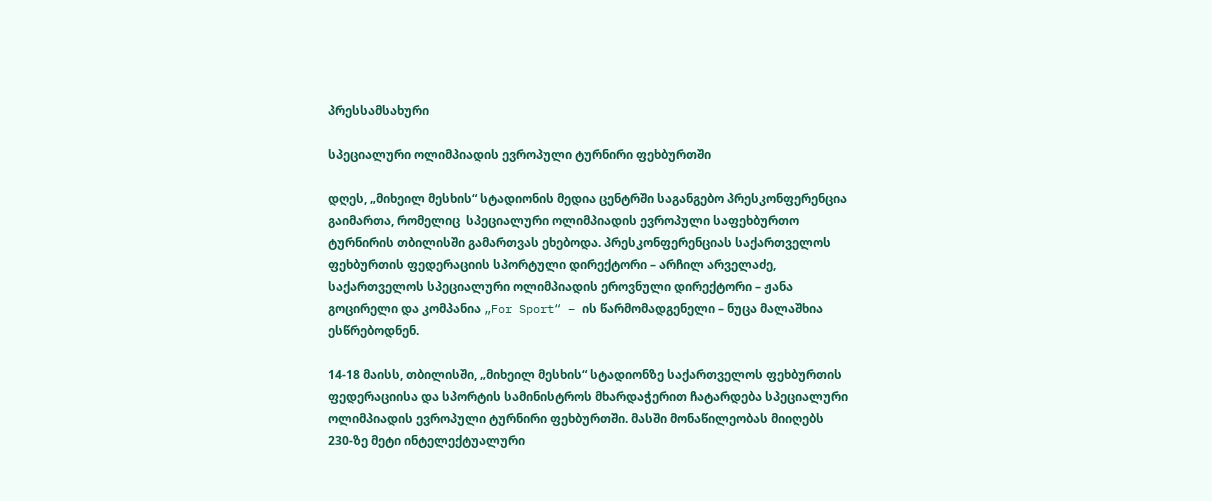პრესსამსახური

სპეციალური ოლიმპიადის ევროპული ტურნირი ფეხბურთში

დღეს, „მიხეილ მესხის“ სტადიონის მედია ცენტრში საგანგებო პრესკონფერენცია გაიმართა, რომელიც  სპეციალური ოლიმპიადის ევროპული საფეხბურთო ტურნირის თბილისში გამართვას ეხებოდა. პრესკონფერენციას საქართველოს ფეხბურთის ფედერაციის სპორტული დირექტორი – არჩილ არველაძე, საქართველოს სპეციალური ოლიმპიადის ეროვნული დირექტორი – ჟანა გოცირელი და კომპანია „For Sport“ – ის წარმომადგენელი – ნუცა მალაშხია ესწრებოდნენ.

14-18 მაისს, თბილისში, „მიხეილ მესხის“ სტადიონზე საქართველოს ფეხბურთის ფედერაციისა და სპორტის სამინისტროს მხარდაჭერით ჩატარდება სპეციალური ოლიმპიადის ევროპული ტურნირი ფეხბურთში. მასში მონაწილეობას მიიღებს 230-ზე მეტი ინტელექტუალური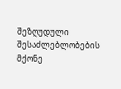შეზღუდული შესაძლებლობების მქონე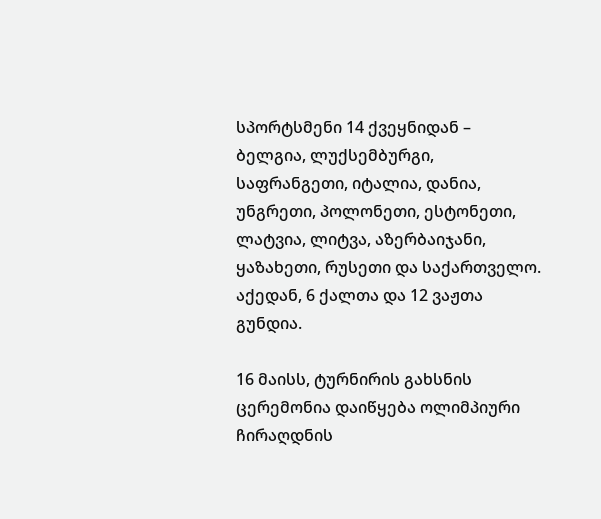სპორტსმენი 14 ქვეყნიდან – ბელგია, ლუქსემბურგი, საფრანგეთი, იტალია, დანია, უნგრეთი, პოლონეთი, ესტონეთი, ლატვია, ლიტვა, აზერბაიჯანი, ყაზახეთი, რუსეთი და საქართველო. აქედან, 6 ქალთა და 12 ვაჟთა გუნდია.

16 მაისს, ტურნირის გახსნის ცერემონია დაიწყება ოლიმპიური ჩირაღდნის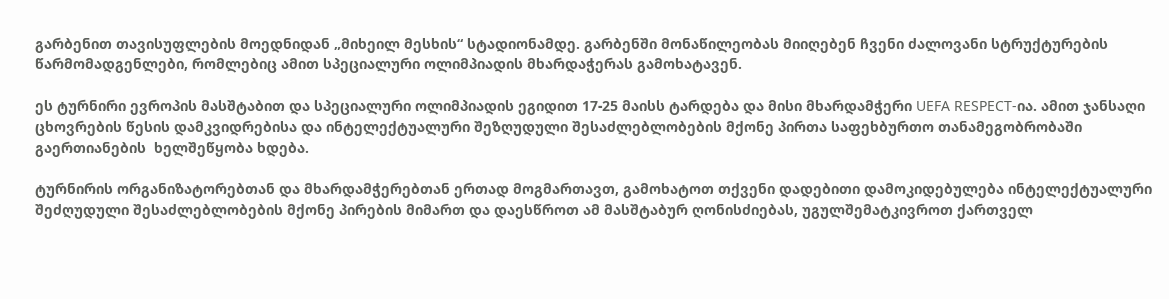გარბენით თავისუფლების მოედნიდან „მიხეილ მესხის“ სტადიონამდე. გარბენში მონაწილეობას მიიღებენ ჩვენი ძალოვანი სტრუქტურების წარმომადგენლები, რომლებიც ამით სპეციალური ოლიმპიადის მხარდაჭერას გამოხატავენ.

ეს ტურნირი ევროპის მასშტაბით და სპეციალური ოლიმპიადის ეგიდით 17-25 მაისს ტარდება და მისი მხარდამჭერი UEFA RESPECT-ია. ამით ჯანსაღი ცხოვრების წესის დამკვიდრებისა და ინტელექტუალური შეზღუდული შესაძლებლობების მქონე პირთა საფეხბურთო თანამეგობრობაში გაერთიანების  ხელშეწყობა ხდება.

ტურნირის ორგანიზატორებთან და მხარდამჭერებთან ერთად მოგმართავთ, გამოხატოთ თქვენი დადებითი დამოკიდებულება ინტელექტუალური შეძღუდული შესაძლებლობების მქონე პირების მიმართ და დაესწროთ ამ მასშტაბურ ღონისძიებას, უგულშემატკივროთ ქართველ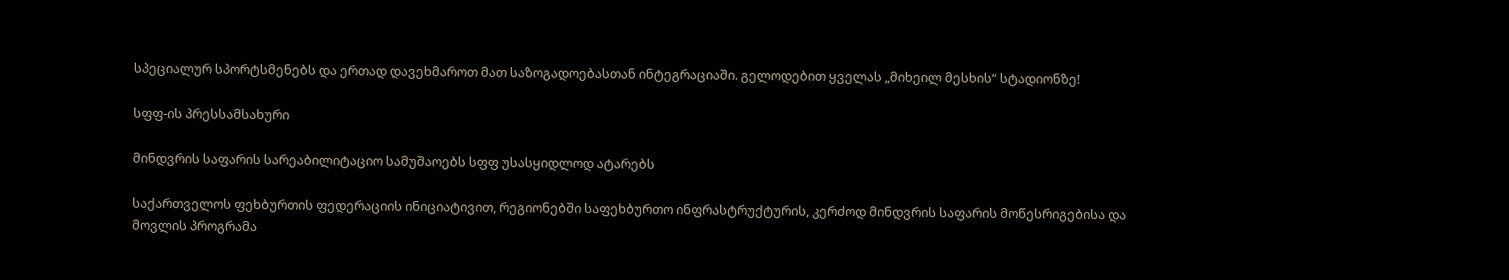სპეციალურ სპორტსმენებს და ერთად დავეხმაროთ მათ საზოგადოებასთან ინტეგრაციაში. გელოდებით ყველას „მიხეილ მესხის“ სტადიონზე!

სფფ-ის პრესსამსახური

მინდვრის საფარის სარეაბილიტაციო სამუშაოებს სფფ უსასყიდლოდ ატარებს

საქართველოს ფეხბურთის ფედერაციის ინიციატივით, რეგიონებში საფეხბურთო ინფრასტრუქტურის, კერძოდ მინდვრის საფარის მოწესრიგებისა და მოვლის პროგრამა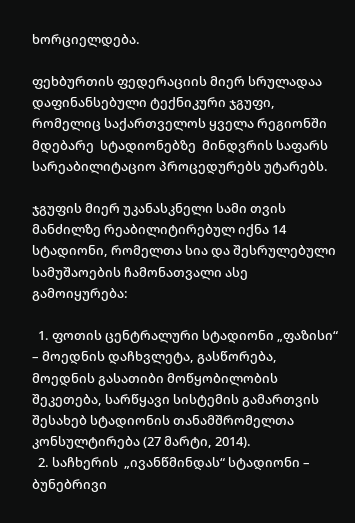ხორციელდება.

ფეხბურთის ფედერაციის მიერ სრულადაა დაფინანსებული ტექნიკური ჯგუფი, რომელიც საქართველოს ყველა რეგიონში მდებარე  სტადიონებზე  მინდვრის საფარს სარეაბილიტაციო პროცედურებს უტარებს.

ჯგუფის მიერ უკანასკნელი სამი თვის მანძილზე რეაბილიტირებულ იქნა 14 სტადიონი, რომელთა სია და შესრულებული სამუშაოების ჩამონათვალი ასე გამოიყურება:

  1. ფოთის ცენტრალური სტადიონი „ფაზისი“ – მოედნის დაჩხვლეტა, გასწორება, მოედნის გასათიბი მოწყობილობის შეკეთება, სარწყავი სისტემის გამართვის შესახებ სტადიონის თანამშრომელთა კონსულტირება (27 მარტი, 2014).
  2. საჩხერის  „ივანწმინდას“ სტადიონი – ბუნებრივი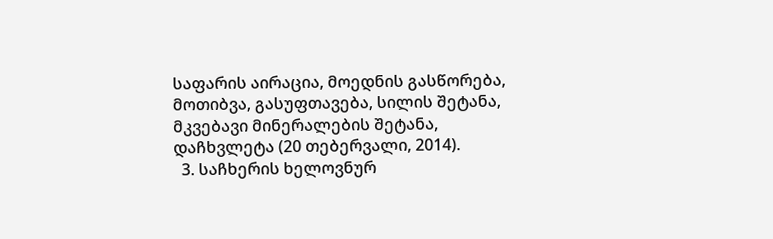საფარის აირაცია, მოედნის გასწორება, მოთიბვა, გასუფთავება, სილის შეტანა, მკვებავი მინერალების შეტანა, დაჩხვლეტა (20 თებერვალი, 2014).
  3. საჩხერის ხელოვნურ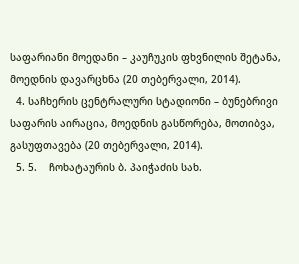საფარიანი მოედანი – კაუჩუკის ფხვნილის შეტანა, მოედნის დავარცხნა (20 თებერვალი, 2014).
  4. საჩხერის ცენტრალური სტადიონი – ბუნებრივი საფარის აირაცია, მოედნის გასწორება, მოთიბვა, გასუფთავება (20 თებერვალი, 2014).
  5. 5.    ჩოხატაურის ბ. პაიჭაძის სახ.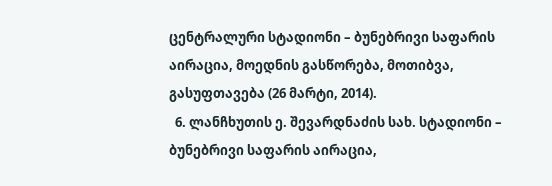ცენტრალური სტადიონი – ბუნებრივი საფარის აირაცია, მოედნის გასწორება, მოთიბვა, გასუფთავება (26 მარტი, 2014).
  6. ლანჩხუთის ე. შევარდნაძის სახ. სტადიონი – ბუნებრივი საფარის აირაცია,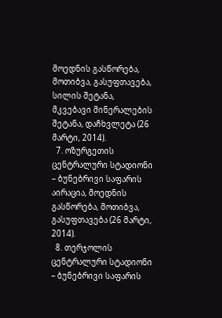მოედნის გასწორება, მოთიბვა, გასუფთავება, სილის შეტანა, მკვებავი მინერალების შეტანა, დაჩხვლეტა (26 მარტი, 2014).
  7. ოზურგეთის ცენტრალური სტადიონი – ბუნებრივი საფარის აირაცია, მოედნის გასწორება, მოთიბვა, გასუფთავება (26 მარტი, 2014).
  8. თერჯოლის ცენტრალური სტადიონი – ბუნებრივი საფარის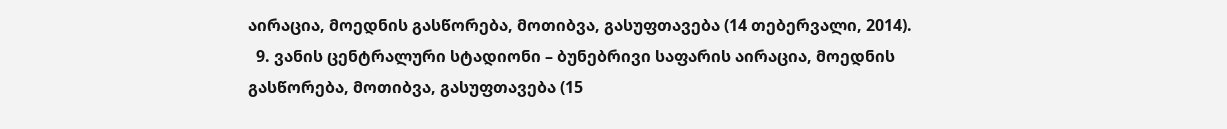აირაცია, მოედნის გასწორება, მოთიბვა, გასუფთავება (14 თებერვალი, 2014).
  9. ვანის ცენტრალური სტადიონი – ბუნებრივი საფარის აირაცია, მოედნის გასწორება, მოთიბვა, გასუფთავება (15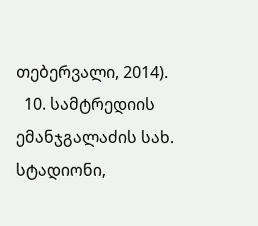თებერვალი, 2014).
  10. სამტრედიის ემანჯგალაძის სახ. სტადიონი,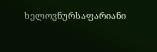ხელოვნურსაფარიანი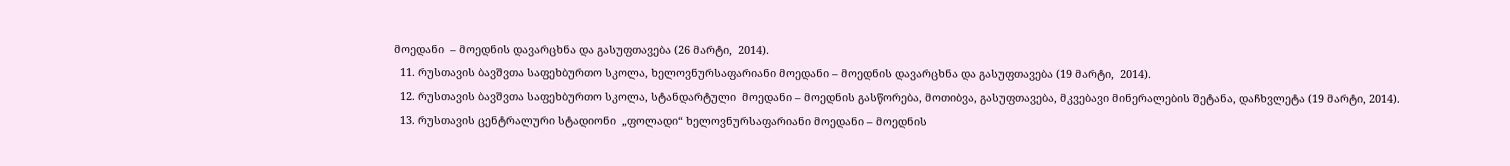მოედანი  – მოედნის დავარცხნა და გასუფთავება (26 მარტი,  2014).
  11. რუსთავის ბავშვთა საფეხბურთო სკოლა, ხელოვნურსაფარიანი მოედანი – მოედნის დავარცხნა და გასუფთავება (19 მარტი,  2014).
  12. რუსთავის ბავშვთა საფეხბურთო სკოლა, სტანდარტული  მოედანი – მოედნის გასწორება, მოთიბვა, გასუფთავება, მკვებავი მინერალების შეტანა, დაჩხვლეტა (19 მარტი, 2014).
  13. რუსთავის ცენტრალური სტადიონი  „ფოლადი“ ხელოვნურსაფარიანი მოედანი – მოედნის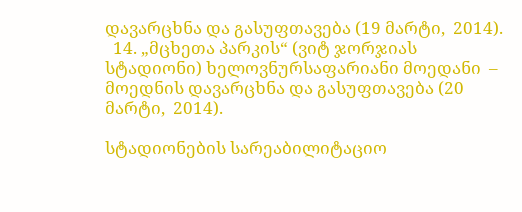დავარცხნა და გასუფთავება (19 მარტი,  2014).
  14. „მცხეთა პარკის“ (ვიტ ჯორჯიას სტადიონი) ხელოვნურსაფარიანი მოედანი  – მოედნის დავარცხნა და გასუფთავება (20 მარტი,  2014).

სტადიონების სარეაბილიტაციო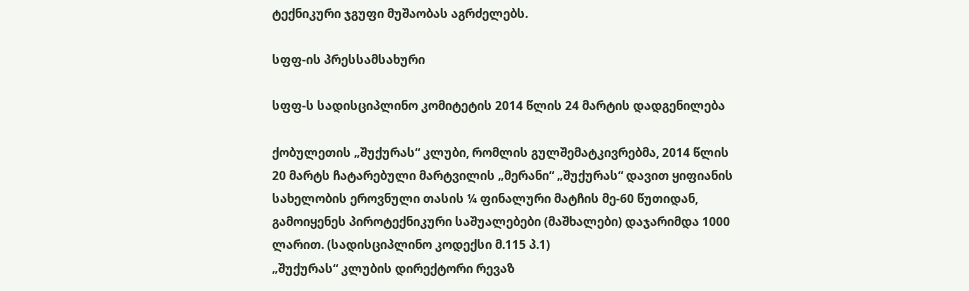ტექნიკური ჯგუფი მუშაობას აგრძელებს.

სფფ-ის პრესსამსახური

სფფ-ს სადისციპლინო კომიტეტის 2014 წლის 24 მარტის დადგენილება

ქობულეთის „შუქურას“ კლუბი, რომლის გულშემატკივრებმა, 2014 წლის 20 მარტს ჩატარებული მარტვილის „მერანი“ „შუქურას“ დავით ყიფიანის სახელობის ეროვნული თასის ¼ ფინალური მატჩის მე-60 წუთიდან, გამოიყენეს პიროტექნიკური საშუალებები (მაშხალები) დაჯარიმდა 1000 ლარით. (სადისციპლინო კოდექსი მ.115 პ.1)
„შუქურას“ კლუბის დირექტორი რევაზ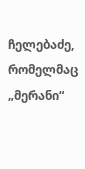ჩელებაძე, რომელმაც „მერანი“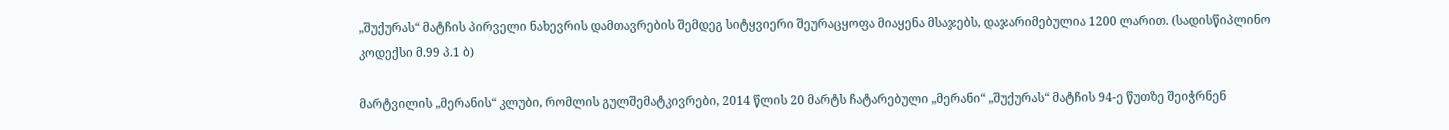„შუქურას“ მატჩის პირველი ნახევრის დამთავრების შემდეგ სიტყვიერი შეურაცყოფა მიაყენა მსაჯებს, დაჯარიმებულია 1200 ლარით. (სადისწიპლინო კოდექსი მ.99 პ.1 ბ)

მარტვილის „მერანის“ კლუბი, რომლის გულშემატკივრები, 2014 წლის 20 მარტს ჩატარებული „მერანი“ „შუქურას“ მატჩის 94-ე წუთზე შეიჭრნენ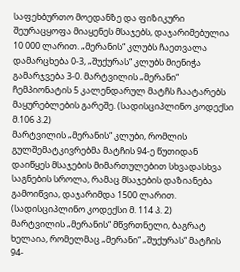საფეხბურთო მოედანზე და ფიზიკური შეურაცყოფა მიაყენეს მსაჯებს, დაჯარიმებულია 10 000 ლარით. „მერანის“ კლუბს ჩაეთვალა დამარცხება 0-3, „შუქურას“ კლუბს მიენიჭა გამარჯვება 3-0. მარტვილის „მერანი“ ჩემპიონატის 5 კალენდარულ მატჩს ჩაატარებს მაყურებლების გარეშე. (სადისციპლინო კოდექსი მ.106 პ.2)
მარტვილის „მერანის“ კლუბი, რომლის გულშემატკივრებმა მატჩის 94-ე წუთიდან დაიწყეს მსაჯების მიმართულებით სხვადასხვა საგნების სროლა, რამაც მსაჯების დაზიანება გამოიწვია, დაჯარიმდა 1500 ლარით. (სადისციპლინო კოდექსი მ. 114 პ. 2)
მარტვილის „მერანის“ მწვრთნელი, ბაგრატ ხელაია, რომელმაც „მერანი“ „შუქურას“ მატჩის 94-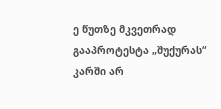ე წუთზე მკვეთრად გააპროტესტა „შუქურას“ კარში არ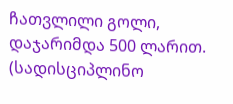ჩათვლილი გოლი, დაჯარიმდა 500 ლარით. (სადისციპლინო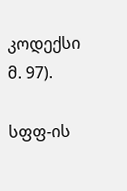კოდექსი მ. 97).

სფფ-ის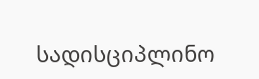სადისციპლინო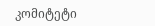კომიტეტი